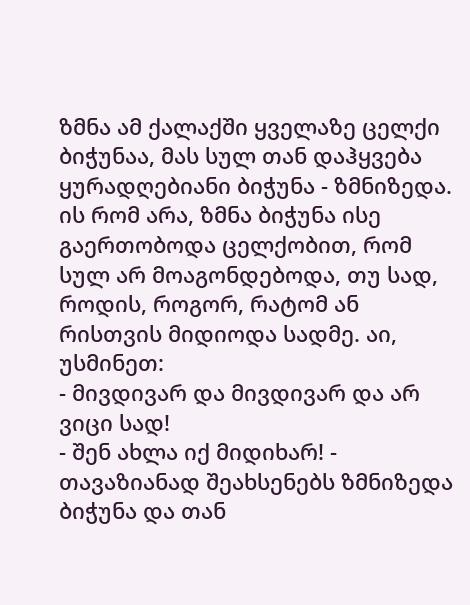ზმნა ამ ქალაქში ყველაზე ცელქი ბიჭუნაა, მას სულ თან დაჰყვება ყურადღებიანი ბიჭუნა - ზმნიზედა. ის რომ არა, ზმნა ბიჭუნა ისე გაერთობოდა ცელქობით, რომ სულ არ მოაგონდებოდა, თუ სად, როდის, როგორ, რატომ ან რისთვის მიდიოდა სადმე. აი, უსმინეთ:
- მივდივარ და მივდივარ და არ ვიცი სად!
- შენ ახლა იქ მიდიხარ! - თავაზიანად შეახსენებს ზმნიზედა ბიჭუნა და თან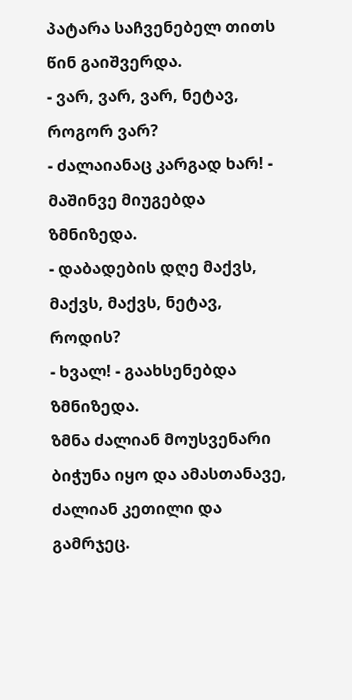პატარა საჩვენებელ თითს წინ გაიშვერდა.
- ვარ, ვარ, ვარ, ნეტავ, როგორ ვარ?
- ძალაიანაც კარგად ხარ! - მაშინვე მიუგებდა ზმნიზედა.
- დაბადების დღე მაქვს, მაქვს, მაქვს, ნეტავ, როდის?
- ხვალ! - გაახსენებდა ზმნიზედა.
ზმნა ძალიან მოუსვენარი ბიჭუნა იყო და ამასთანავე, ძალიან კეთილი და გამრჯეც.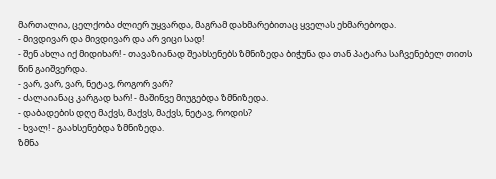მართალია, ცელქობა ძლიერ უყვარდა, მაგრამ დახმარებითაც ყველას ეხმარებოდა.
- მივდივარ და მივდივარ და არ ვიცი სად!
- შენ ახლა იქ მიდიხარ! - თავაზიანად შეახსენებს ზმნიზედა ბიჭუნა და თან პატარა საჩვენებელ თითს წინ გაიშვერდა.
- ვარ, ვარ, ვარ, ნეტავ, როგორ ვარ?
- ძალაიანაც კარგად ხარ! - მაშინვე მიუგებდა ზმნიზედა.
- დაბადების დღე მაქვს, მაქვს, მაქვს, ნეტავ, როდის?
- ხვალ! - გაახსენებდა ზმნიზედა.
ზმნა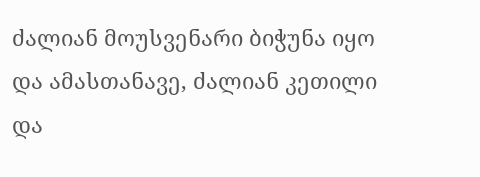ძალიან მოუსვენარი ბიჭუნა იყო და ამასთანავე, ძალიან კეთილი და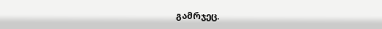გამრჯეც.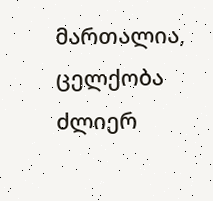მართალია, ცელქობა ძლიერ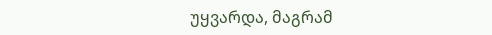უყვარდა, მაგრამ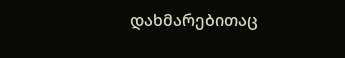დახმარებითაც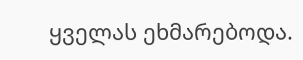ყველას ეხმარებოდა.